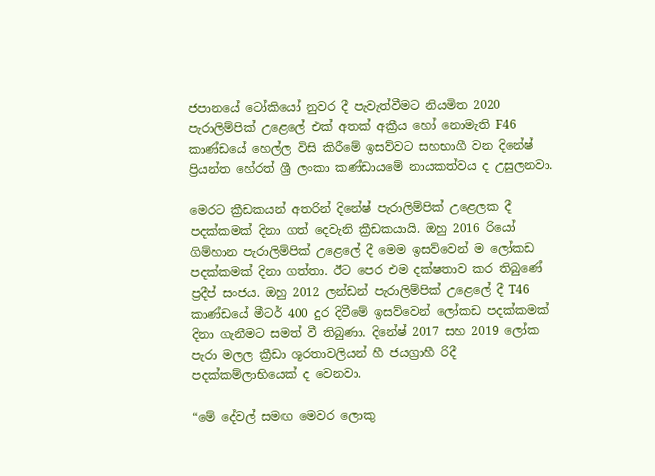ජපානයේ ටෝකියෝ නුවර දී පැවැත්වීමට නියමිත 2020 පැරාලිම්පික් උළෙලේ එක් අතක් අක්‍රීය හෝ නොමැති F46 කාණ්ඩයේ හෙල්ල විසි කිරීමේ ඉසව්වට සහභාගී වන දිනේෂ් ප්‍රියන්ත හේරත් ශ්‍රී ලංකා කණ්ඩායමේ නායකත්වය ද උසුලනවා.

මෙරට ක්‍රීඩකයන් අතරින් දිනේෂ් පැරාලිම්පික් උළෙලක දී පදක්කමක් දිනා ගත් දෙවැනි ක්‍රීඩකයායි. ඔහු 2016 රියෝ ගිම්හාන පැරාලිම්පික් උළෙලේ දී මෙම ඉසව්වෙන් ම ලෝකඩ පදක්කමක් දිනා ගත්තා. ඊට පෙර එම දක්ෂතාව කර තිබුණේ ප්‍රදීප් සංජය. ඔහු 2012 ලන්ඩන් පැරාලිම්පික් උළෙලේ දී T46 කාණ්ඩයේ මීටර් 400 දුර දිවීමේ ඉසව්වෙන් ලෝකඩ පදක්කමක් දිනා ගැනීමට සමත් වී තිබුණා. දිනේෂ් 2017 සහ 2019 ලෝක පැරා මලල ක්‍රීඩා ශූරතාවලියන් හී ජයග්‍රාහී රිදී පදක්කම්ලාභියෙක් ද වෙනවා.

“මේ දේවල් සමඟ මෙවර ලොකු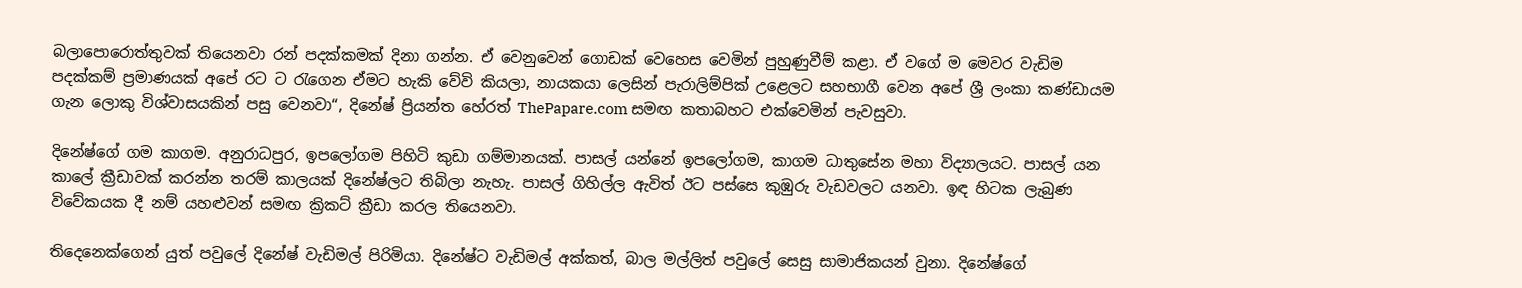බලාපොරොත්තුවක් තියෙනවා රන් පදක්කමක් දිනා ගන්න. ඒ වෙනුවෙන් ගොඩක් වෙහෙස වෙමින් පුහුණුවීම් කළා. ඒ වගේ ම මෙවර වැඩිම පදක්කම් ප්‍රමාණයක් අපේ රට ට රැගෙන ඒමට හැකි වේවි කියලා, නායකයා ලෙසින් පැරාලිම්පික් උළෙලට සහභාගී වෙන අපේ ශ්‍රී ලංකා කණ්ඩායම ගැන ලොකු විශ්වාසයකින් පසු වෙනවා“, දිනේෂ් ප්‍රියන්ත හේරත් ThePapare.com සමඟ කතාබහට එක්වෙමින් පැවසුවා.

දිනේෂ්ගේ ගම කාගම. අනුරාධපුර, ඉපලෝගම පිහිටි කුඩා ගම්මානයක්. පාසල් යන්නේ ඉපලෝගම, කාගම ධාතුසේන මහා විද්‍යාලයට. පාසල් යන කාලේ ක්‍රීඩාවක් කරන්න තරම් කාලයක් දිනේෂ්ලට තිබිලා නැහැ. පාසල් ගිහිල්ල ඇවිත් ඊට පස්සෙ කුඹුරු වැඩවලට යනවා. ඉඳ හිටක ලැබුණ විවේකයක දී නම් යහළුවන් සමඟ ක්‍රිකට් ක්‍රීඩා කරල තියෙනවා.

තිදෙනෙක්ගෙන් යුත් පවුලේ දිනේෂ් වැඩිමල් පිරිමියා. දිනේෂ්ට වැඩිමල් අක්කත්, බාල මල්ලිත් පවුලේ සෙසු සාමාජිකයන් වුනා. දිනේෂ්ගේ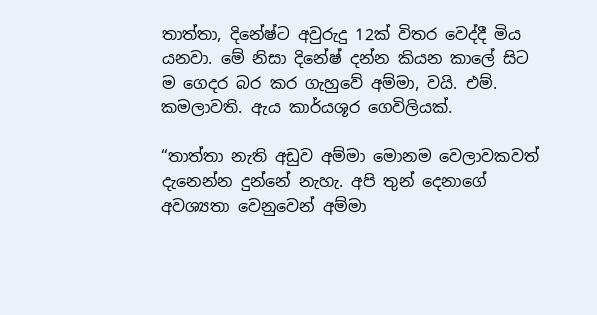තාත්තා, දිනේෂ්ට අවුරුදු 12ක් විතර වෙද්දී මිය යනවා. මේ නිසා දිනේෂ් දන්න කියන කාලේ සිට ම ගෙදර බර කර ගැහුවේ අම්මා, වයි. එම්. කමලාවති. ඇය කාර්යශූර ගෙවිලියක්.

“තාත්තා නැති අඩුව අම්මා මොනම වෙලාවකවත් දැනෙන්න දුන්නේ නැහැ. අපි තුන් දෙනාගේ අවශ්‍යතා වෙනුවෙන් අම්මා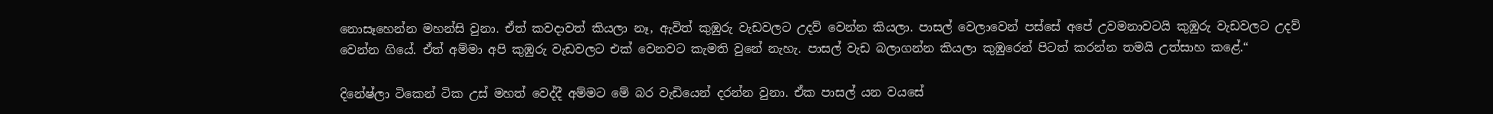නොසෑහෙන්න මහන්සි වුනා. ඒත් කවදාවත් කියලා නෑ, ඇවිත් කුඹුරු වැඩවලට උදව් වෙන්න කියලා. පාසල් වෙලාවෙන් පස්සේ අපේ උවමනාවටයි කුඹුරු වැඩවලට උදව් වෙන්න ගියේ. ඒත් අම්මා අපි කුඹුරු වැඩවලට එක් වෙනවට කැමති වුනේ නැහැ. පාසල් වැඩ බලාගන්න කියලා කුඹුරෙන් පිටත් කරන්න තමයි උත්සාහ කළේ.“

දිනේෂ්ලා ටිකෙන් ටික උස් මහත් වෙද්දී අම්මට මේ බර වැඩියෙන් දරන්න වුනා. ඒක පාසල් යන වයසේ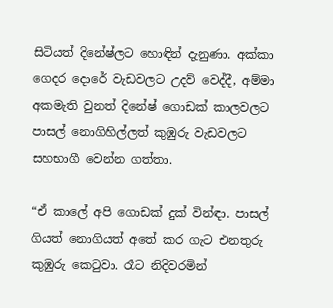සිටියත් දිනේෂ්ලට හොඳින් දැනුණා. අක්කා ගෙදර දොරේ වැඩවලට උදව් වෙද්දී, අම්මා අකමැති වුනත් දිනේෂ් ගොඩක් කාලවලට පාසල් නොගිහිල්ලත් කුඹුරු වැඩවලට සහභාගී වෙන්න ගත්තා.

“ඒ කාලේ අපි ගොඩක් දුක් වින්ඳා. පාසල් ගියත් නොගියත් අතේ කර ගැට එනතුරු කුඹුරු කෙටුවා. රෑට නිදිවරමින්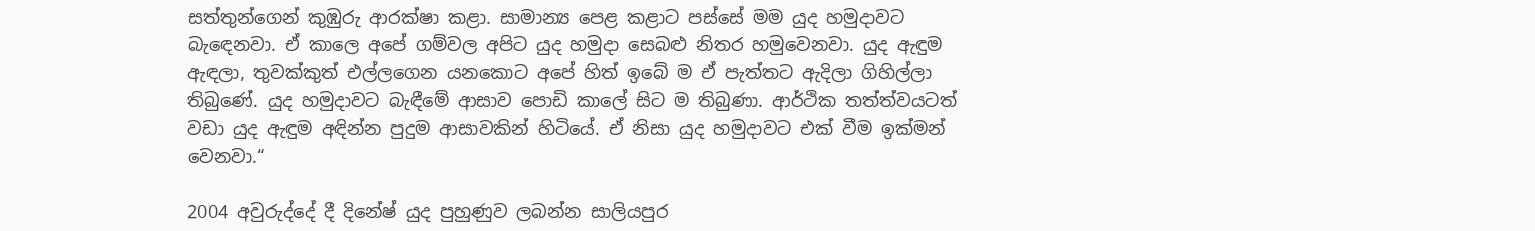සත්තුන්ගෙන් කුඹුරු ආරක්ෂා කළා. සාමාන්‍ය පෙළ කළාට පස්සේ මම යුද හමුදාවට බැඳෙනවා. ඒ කාලෙ අපේ ගම්වල අපිට යුද හමුදා සෙබළු නිතර හමුවෙනවා. යුද ඇඳුම ඇඳලා, තුවක්කුත් එල්ලගෙන යනකොට අපේ හිත් ඉබේ ම ඒ පැත්තට ඇදිලා ගිහිල්ලා තිබුණේ. යුද හමුදාවට බැඳීමේ ආසාව පොඩි කාලේ සිට ම තිබුණා. ආර්ථික තත්ත්වයටත් වඩා යුද ඇඳුම අඳින්න පුදුම ආසාවකින් හිටියේ. ඒ නිසා යුද හමුදාවට එක් වීම ඉක්මන් වෙනවා.“

2004 අවුරුද්දේ දී දිනේෂ් යුද පුහුණුව ලබන්න සාලියපුර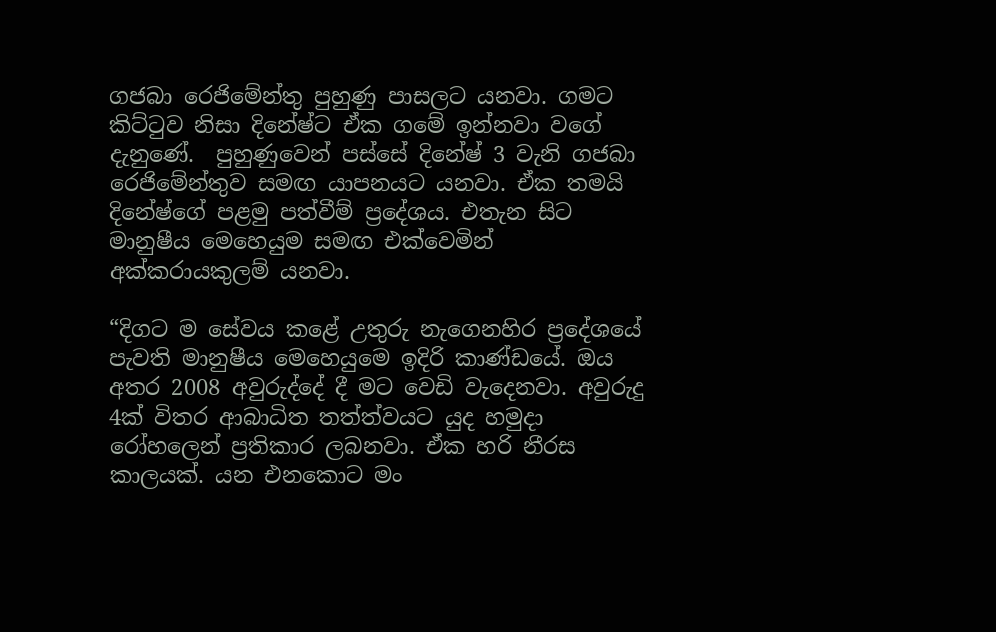ගජබා රෙජිමේන්තු පුහුණු පාසලට යනවා. ගමට කිට්ටුව නිසා දිනේෂ්ට ඒක ගමේ ඉන්නවා වගේ දැනුණේ.  පුහුණුවෙන් පස්සේ දිනේෂ් 3 වැනි ගජබා රෙජිමේන්තුව සමඟ යාපනයට යනවා. ඒක තමයි දිනේෂ්ගේ පළමු පත්වීම් ප්‍රදේශය. එතැන සිට මානුෂීය මෙහෙයුම සමඟ එක්වෙමින් අක්කරායකුලම් යනවා.

“දිගට ම සේවය කළේ උතුරු නැගෙනහිර ප්‍රදේශයේ පැවති මානුෂීය මෙහෙයුමෙ ඉදිරි කාණ්ඩයේ. ඔය අතර 2008 අවුරුද්දේ දී මට වෙඩි වැදෙනවා. අවුරුදු 4ක් විතර ආබාධිත තත්ත්වයට යුද හමුදා රෝහලෙන් ප්‍රතිකාර ලබනවා. ඒක හරි නීරස කාලයක්. යන එනකොට මං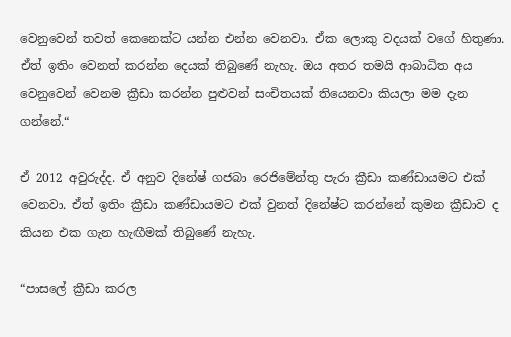වෙනුවෙන් තවත් කෙනෙක්ට යන්න එන්න වෙනවා. ඒක ලොකු වදයක් වගේ හිතුණා. ඒත් ඉතිං වෙනත් කරන්න දෙයක් තිබුණේ නැහැ. ඔය අතර තමයි ආබාධිත අය වෙනුවෙන් වෙනම ක්‍රීඩා කරන්න පුළුවන් සංචිතයක් තියෙනවා කියලා මම දැන ගන්නේ.“

ඒ 2012 අවුරුද්ද. ඒ අනුව දිනේෂ් ගජබා රෙජිමේන්තු පැරා ක්‍රීඩා කණ්ඩායමට එක් වෙනවා. ඒත් ඉතිං ක්‍රීඩා කණ්ඩායමට එක් වුනත් දිනේෂ්ට කරන්නේ කුමන ක්‍රීඩාව ද කියන එක ගැන හැඟීමක් තිබුණේ නැහැ.

“පාසලේ ක්‍රීඩා කරල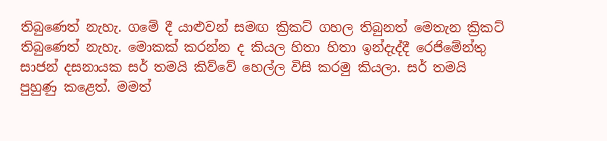තිබුණෙත් නැහැ. ගමේ දී යාළුවන් සමඟ ක්‍රිකට් ගහල තිබුනත් මෙතැන ක්‍රිකට් තිබුණෙත් නැහැ. මොකක් කරන්න ද කියල හිතා හිතා ඉන්දැද්දී රෙජිමේන්තු සාජන් දසනායක සර් තමයි කිව්වේ හෙල්ල විසි කරමු කියලා. සර් තමයි පුහුණු කළෙත්. මමත්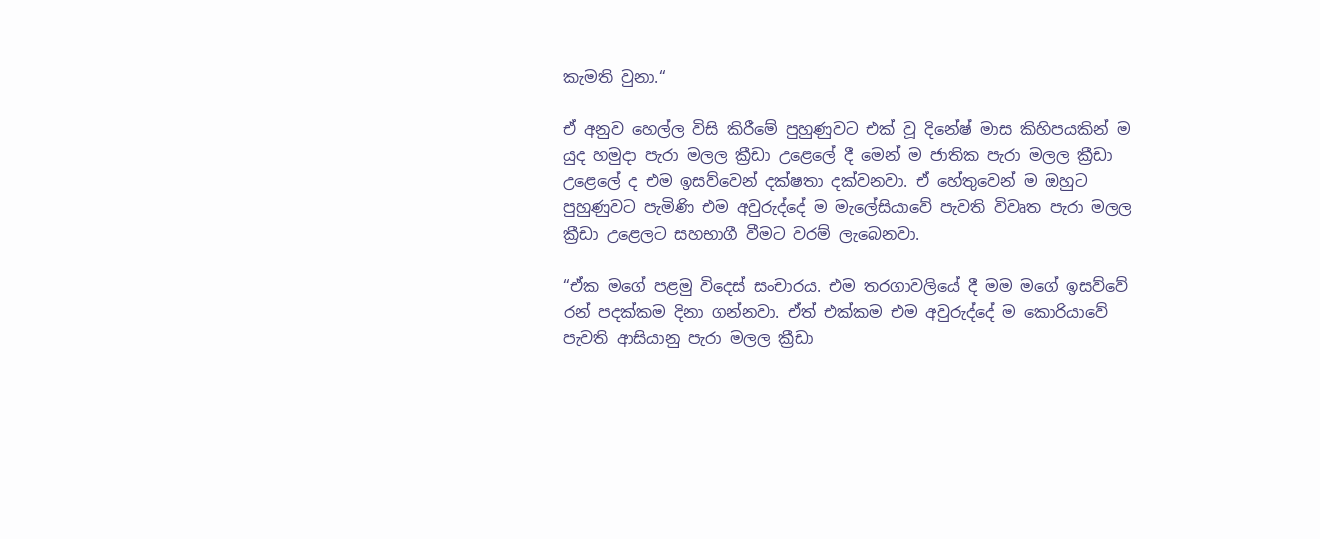කැමති වුනා.“

ඒ අනුව හෙල්ල විසි කිරීමේ පුහුණුවට එක් වූ දිනේෂ් මාස කිහිපයකින් ම යුද හමුදා පැරා මලල ක්‍රීඩා උළෙලේ දී මෙන් ම ජාතික පැරා මලල ක්‍රීඩා උළෙලේ ද එම ඉසව්වෙන් දක්ෂතා දක්වනවා. ඒ හේතුවෙන් ම ඔහුට පුහුණුවට පැමිණි එම අවුරුද්දේ ම මැලේසියාවේ පැවති විවෘත පැරා මලල ක්‍රීඩා උළෙලට සහභාගී වීමට වරම් ලැබෙනවා.

“ඒක මගේ පළමු විදෙස් සංචාරය. එම තරගාවලියේ දී මම මගේ ඉසව්වේ රන් පදක්කම දිනා ගන්නවා. ඒත් එක්කම එම අවුරුද්දේ ම කොරියාවේ පැවති ආසියානු පැරා මලල ක්‍රීඩා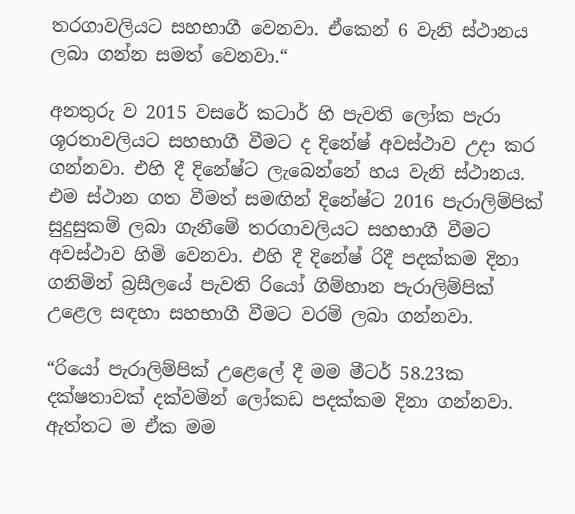තරගාවලියට සහභාගී වෙනවා. ඒකෙන් 6 වැනි ස්ථානය ලබා ගන්න සමත් වෙනවා.“

අනතුරු ව 2015 වසරේ කටාර් හි පැවති ලෝක පැරා ශූරතාවලියට සහභාගී වීමට ද දිනේෂ් අවස්ථාව උදා කර ගන්නවා. එහි දී දිනේෂ්ට ලැබෙන්නේ හය වැනි ස්ථානය. එම ස්ථාන ගත වීමත් සමඟින් දිනේෂ්ට 2016 පැරාලිම්පික් සුදුසුකම් ලබා ගැනීමේ තරගාවලියට සහභාගී වීමට අවස්ථාව හිමි වෙනවා. එහි දී දිනේෂ් රිදී පදක්කම දිනා ගනිමින් බ්‍රසීලයේ පැවති රියෝ ගිම්හාන පැරාලිම්පික් උළෙල සඳහා සහභාගී වීමට වරම් ලබා ගන්නවා.

“රියෝ පැරාලිම්පික් උළෙලේ දී මම මීටර් 58.23ක දක්ෂතාවක් දක්වමින් ලෝකඩ පදක්කම දිනා ගන්නවා. ඇත්තට ම ඒක මම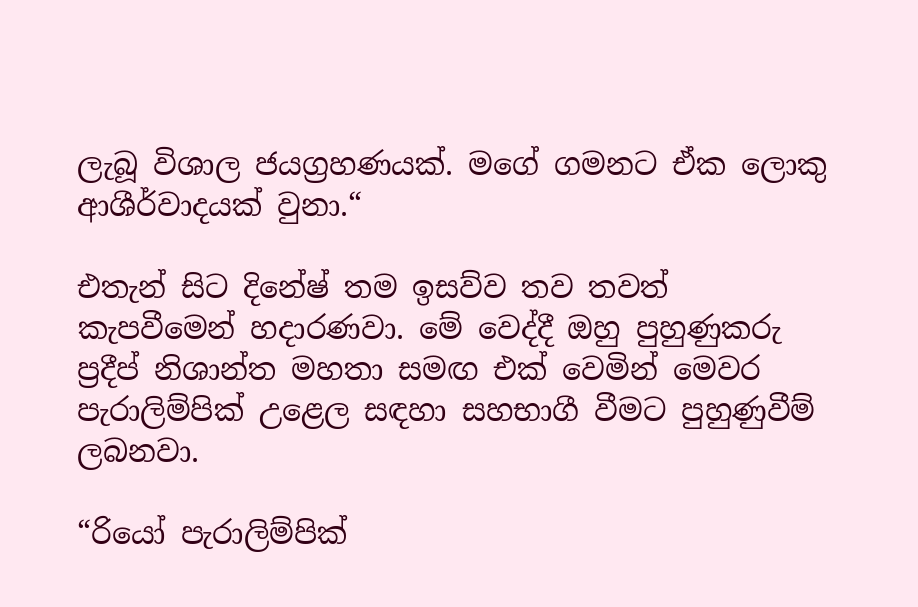ලැබූ විශාල ජයග්‍රහණයක්. මගේ ගමනට ඒක ලොකු ආශීර්වාදයක් වුනා.“

එතැන් සිට දිනේෂ් තම ඉසව්ව තව තවත් කැපවීමෙන් හදාරණවා. මේ වෙද්දී ඔහු පුහුණුකරු ප්‍රදීප් නිශාන්ත මහතා සමඟ එක් වෙමින් මෙවර පැරාලිම්පික් උළෙල සඳහා සහභාගී වීමට පුහුණුවීම් ලබනවා.

“රියෝ පැරාලිම්පික්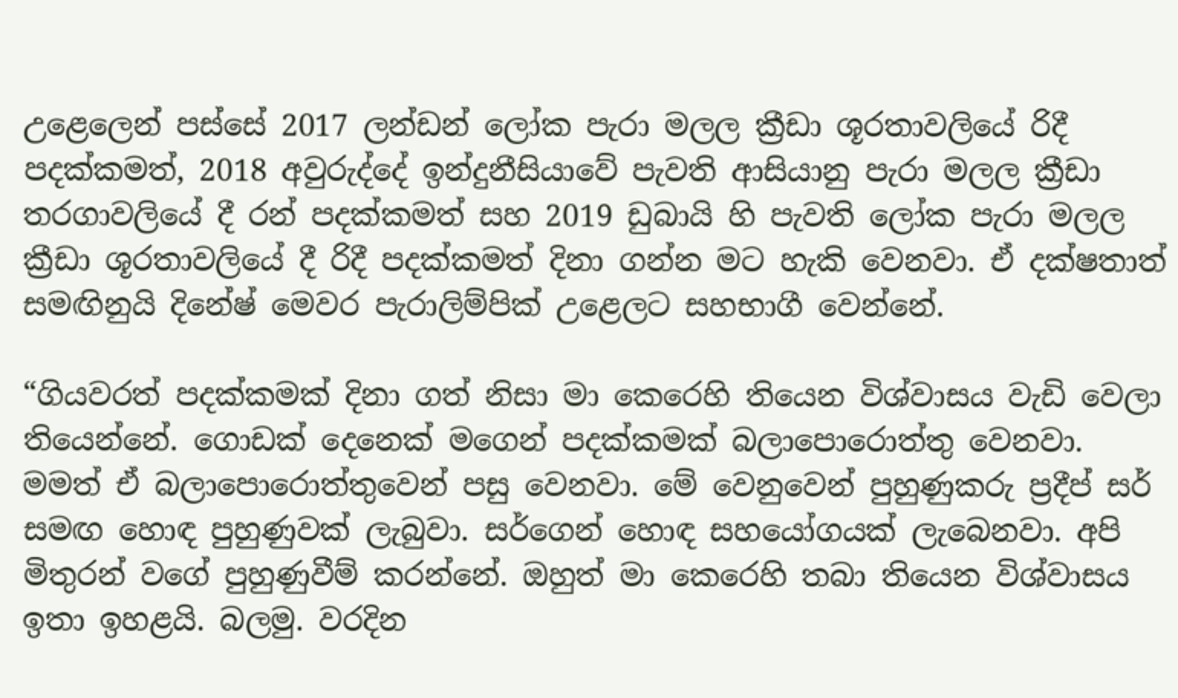උළෙලෙන් පස්සේ 2017 ලන්ඩන් ලෝක පැරා මලල ක්‍රීඩා ශූරතාවලියේ රිදී පදක්කමත්, 2018 අවුරුද්දේ ඉන්දුනීසියාවේ පැවති ආසියානු පැරා මලල ක්‍රීඩා තරගාවලියේ දී රන් පදක්කමත් සහ 2019 ඩුබායි හි පැවති ලෝක පැරා මලල ක්‍රීඩා ශූරතාවලියේ දී රිදී පදක්කමත් දිනා ගන්න මට හැකි වෙනවා. ඒ දක්ෂතාත් සමඟිනුයි දිනේෂ් මෙවර පැරාලිම්පික් උළෙලට සහභාගී වෙන්නේ.

“ගියවරත් පදක්කමක් දිනා ගත් නිසා මා කෙරෙහි තියෙන විශ්වාසය වැඩි වෙලා තියෙන්නේ. ගොඩක් දෙනෙක් මගෙන් පදක්කමක් බලාපොරොත්තු වෙනවා. මමත් ඒ බලාපොරොත්තුවෙන් පසු වෙනවා. මේ වෙනුවෙන් පුහුණුකරු ප්‍රදීප් සර් සමඟ හොඳ පුහුණුවක් ලැබුවා. සර්ගෙන් හොඳ සහයෝගයක් ලැබෙනවා. අපි මිතුරන් වගේ පුහුණුවීම් කරන්නේ. ඔහුත් මා කෙරෙහි තබා තියෙන විශ්වාසය ඉතා ඉහළයි. බලමු. වරදින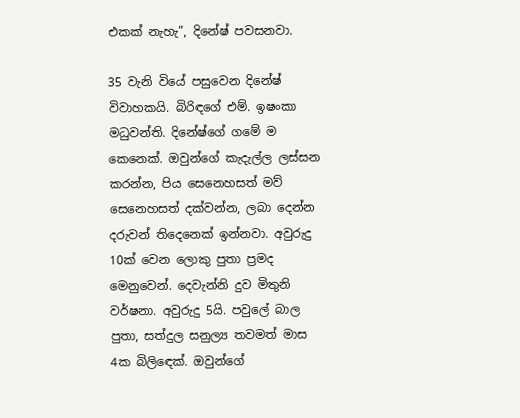එකක් නැහැ”, දිනේෂ් පවසනවා.

35 වැනි වියේ පසුවෙන දිනේෂ් විවාහකයි. බිරිඳගේ එම්. ඉෂංකා මධුවන්ති. දිනේෂ්ගේ ගමේ ම කෙනෙක්. ඔවුන්ගේ කැදැල්ල ලස්සන කරන්න, පිය සෙනෙහසත් මව් සෙනෙහසත් දක්වන්න, ලබා දෙන්න දරුවන් තිදෙනෙක් ඉන්නවා. අවුරුදු 10ක් වෙන ලොකු පුතා ප්‍රමද මෙනුවෙන්. දෙවැන්නි දුව මිතුනි වර්ෂනා. අවුරුදු 5යි. පවුලේ බාල පුතා, සත්දුල සනුල්‍ය තවමත් මාස 4ක බිලිඳෙක්. ඔවුන්ගේ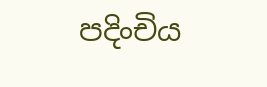පදිංචිය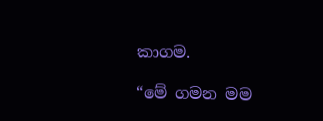කාගම.

“මේ ගමන මම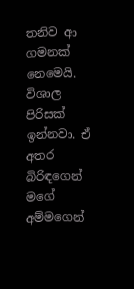තනිව ආ ගමනක් නෙමෙයි. විශාල පිරිසක් ඉන්නවා. ඒ අතර බිරිඳගෙන් මගේ අම්මගෙන්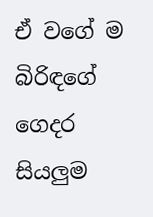ඒ වගේ ම බිරිඳගේ ගෙදර සියලුම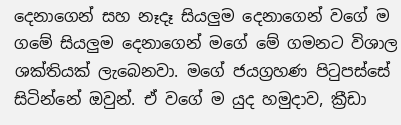දෙනාගෙන් සහ නෑදෑ සියලුම දෙනාගෙන් වගේ ම ගමේ සියලුම දෙනාගෙන් මගේ මේ ගමනට විශාල ශක්තියක් ලැබෙනවා. මගේ ජයග්‍රහණ පිටුපස්සේ සිටින්නේ ඔවුන්. ඒ වගේ ම යුද හමුදාව, ක්‍රීඩා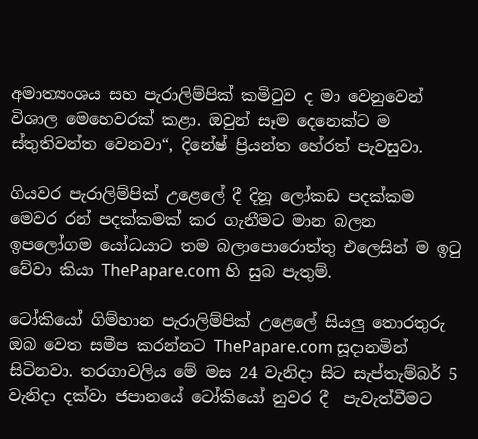අමාත්‍යංශය සහ පැරාලිම්පික් කමිටුව ද මා වෙනුවෙන් විශාල මෙහෙවරක් කළා. ඔවුන් සෑම දෙනෙක්ට ම ස්තුතිවන්ත වෙනවා“, දිනේෂ් ප්‍රියන්ත හේරත් පැවසුවා.

ගියවර පැරාලිම්පික් උළෙලේ දී දිනූ ලෝකඩ පදක්කම මෙවර රන් පදක්කමක් කර ගැනීමට මාන බලන ඉපලෝගම යෝධයාට තම බලාපොරොත්තු එලෙසින් ම ඉටු වේවා කියා ThePapare.com හි සුබ පැතුම්.

ටෝකියෝ ගිම්හාන පැරාලිම්පික් උළෙලේ සියලු තොරතුරු ඔබ වෙත සමීප කරන්නට ThePapare.com සූදානමින් සිටිනවා. තරගාවලිය මේ මස 24 වැනිදා සිට සැප්තැම්බර් 5 වැනිදා දක්වා ජපානයේ ටෝකියෝ නුවර දී  පැවැත්වීමට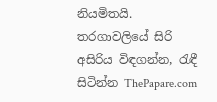නියමිතයි. තරගාවලියේ සිරි අසිරිය විඳගන්න, රැඳී සිටින්න ThePapare.com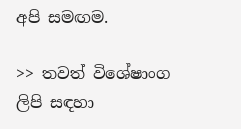අපි සමඟම.

>> තවත් විශේෂාංග ලිපි සඳහා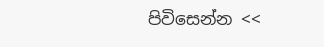පිවිසෙන්න <<